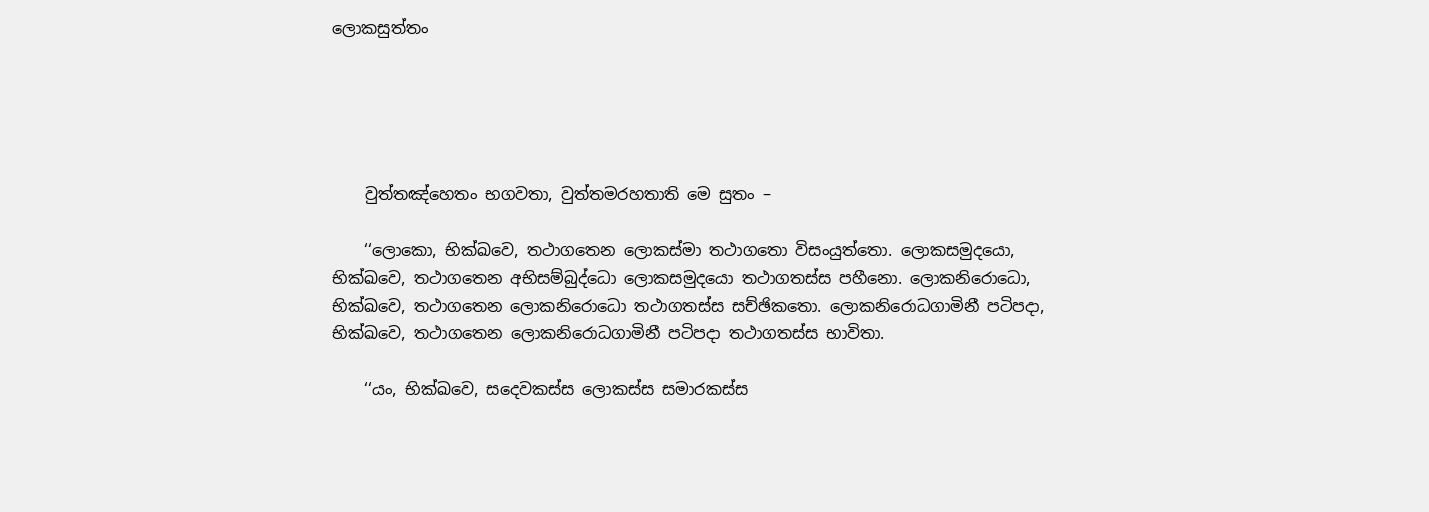ලොකසුත්‌තං





    වුත්‌තඤ්‌හෙතං භගවතා, වුත්‌තමරහතාති මෙ සුතං –

    ‘‘ලොකො, භික්‌ඛවෙ, තථාගතෙන ලොකස්‌මා තථාගතො විසංයුත්‌තො. ලොකසමුදයො, භික්‌ඛවෙ, තථාගතෙන අභිසම්‌බුද්‌ධො ලොකසමුදයො තථාගතස්‌ස පහීනො. ලොකනිරොධො, භික්‌ඛවෙ, තථාගතෙන ලොකනිරොධො තථාගතස්‌ස සච්‌ඡිකතො. ලොකනිරොධගාමිනී පටිපදා, භික්‌ඛවෙ, තථාගතෙන ලොකනිරොධගාමිනී පටිපදා තථාගතස්‌ස භාවිතා.

    ‘‘යං, භික්‌ඛවෙ, සදෙවකස්‌ස ලොකස්‌ස සමාරකස්‌ස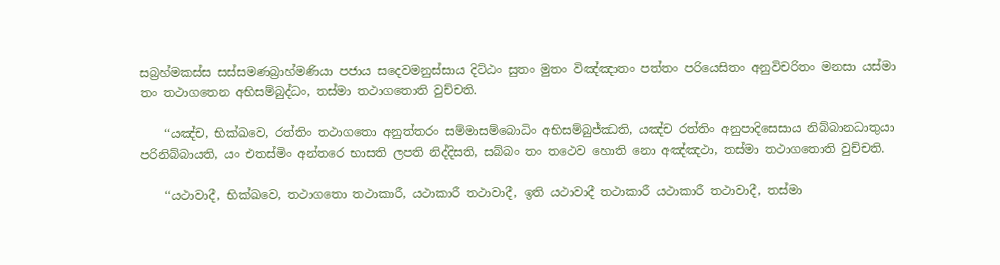සබ්‍රහ්‌මකස්‌ස සස්‌සමණබ්‍රාහ්‌මණියා පජාය සදෙවමනුස්‌සාය දිට්‌ඨං සුතං මුතං විඤ්‌ඤාතං පත්‌තං පරියෙසිතං අනුවිචරිතං මනසා යස්‌මා තං තථාගතෙන අභිසම්‌බුද්‌ධං, තස්‌මා තථාගතොති වුච්‌චති.

    ‘‘යඤ්‌ච, භික්‌ඛවෙ, රත්‌තිං තථාගතො අනුත්‌තරං සම්‌මාසම්‌බොධිං අභිසම්‌බුජ්‌ඣති, යඤ්‌ච රත්‌තිං අනුපාදිසෙසාය නිබ්‌බානධාතුයා පරිනිබ්‌බායති, යං එතස්‌මිං අන්‌තරෙ භාසති ලපති නිද්‌දිසති, සබ්‌බං තං තථෙව හොති නො අඤ්‌ඤථා, තස්‌මා තථාගතොති වුච්‌චති.

    ‘‘යථාවාදී, භික්‌ඛවෙ, තථාගතො තථාකාරී, යථාකාරී තථාවාදී, ඉති යථාවාදී තථාකාරී යථාකාරී තථාවාදී, තස්‌මා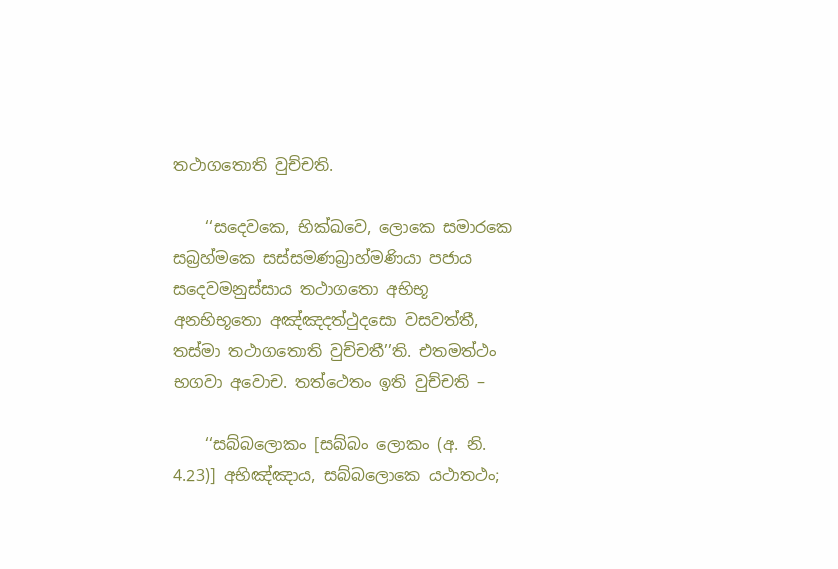තථාගතොති වුච්‌චති.

    ‘‘සදෙවකෙ, භික්‌ඛවෙ, ලොකෙ සමාරකෙ සබ්‍රහ්‌මකෙ සස්‌සමණබ්‍රාහ්‌මණියා පජාය සදෙවමනුස්‌සාය තථාගතො අභිභූ අනභිභූතො අඤ්‌ඤදත්‌ථුදසො වසවත්‌තී, තස්‌මා තථාගතොති වුච්‌චතී’’ති. එතමත්‌ථං භගවා අවොච. තත්‌ථෙතං ඉති වුච්‌චති –

    ‘‘සබ්‌බලොකං [සබ්‌බං ලොකං (අ. නි. 4.23)] අභිඤ්‌ඤාය, සබ්‌බලොකෙ යථාතථං;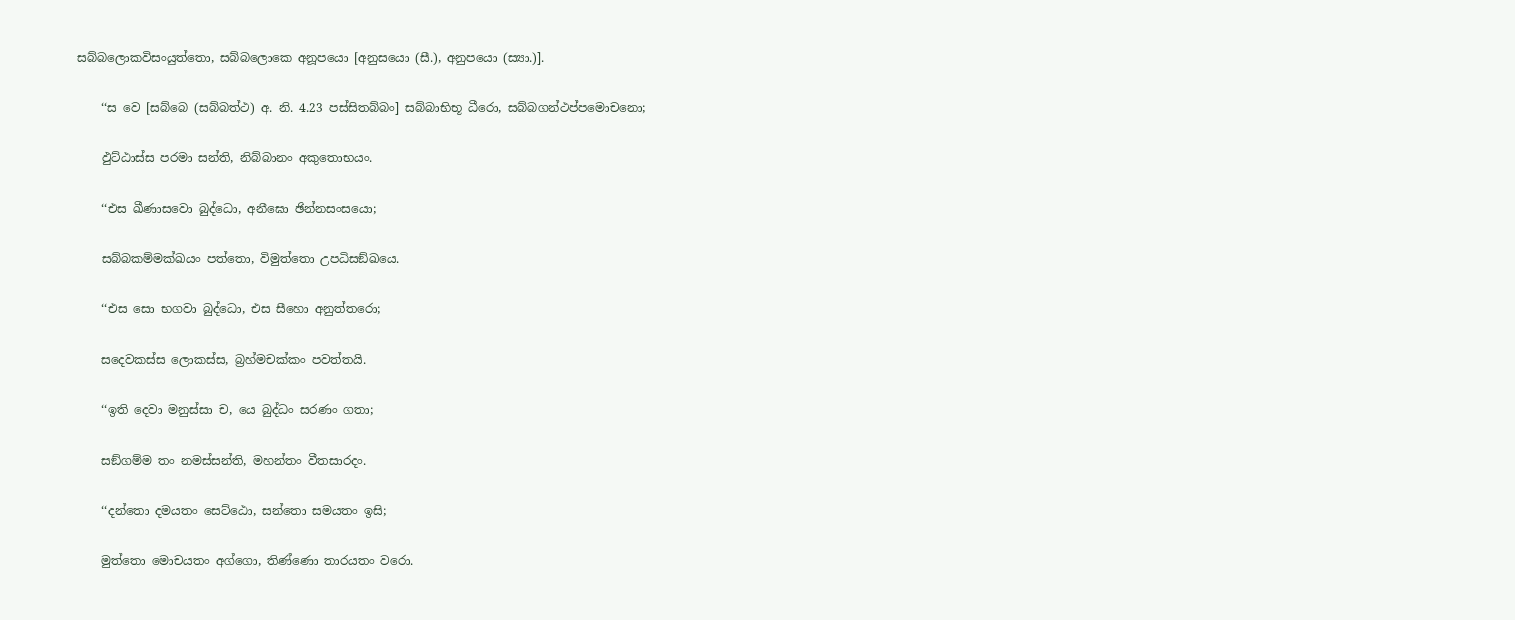සබ්‌බලොකවිසංයුත්‌තො, සබ්‌බලොකෙ අනූපයො [අනුසයො (සී.), අනුපයො (ස්‍යා.)].

    ‘‘ස වෙ [සබ්‌බෙ (සබ්‌බත්‌ථ) අ. නි. 4.23 පස්‌සිතබ්‌බං] සබ්‌බාභිභූ ධීරො, සබ්‌බගන්‌ථප්‌පමොචනො;

    ඵුට්‌ඨාස්‌ස පරමා සන්‌ති, නිබ්‌බානං අකුතොභයං.

    ‘‘එස ඛීණාසවො බුද්‌ධො, අනීඝො ඡින්‌නසංසයො;

    සබ්‌බකම්‌මක්‌ඛයං පත්‌තො, විමුත්‌තො උපධිසඞ්‌ඛයෙ.

    ‘‘එස සො භගවා බුද්‌ධො, එස සීහො අනුත්‌තරො;

    සදෙවකස්‌ස ලොකස්‌ස, බ්‍රහ්‌මචක්‌කං පවත්‌තයි.

    ‘‘ඉති දෙවා මනුස්‌සා ච, යෙ බුද්‌ධං සරණං ගතා;

    සඞ්‌ගම්‌ම තං නමස්‌සන්‌ති, මහන්‌තං වීතසාරදං.

    ‘‘දන්‌තො දමයතං සෙට්‌ඨො, සන්‌තො සමයතං ඉසි;

    මුත්‌තො මොචයතං අග්‌ගො, තිණ්‌ණො තාරයතං වරො.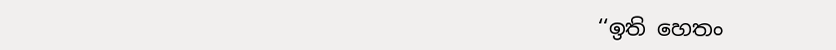‘‘ඉති හෙතං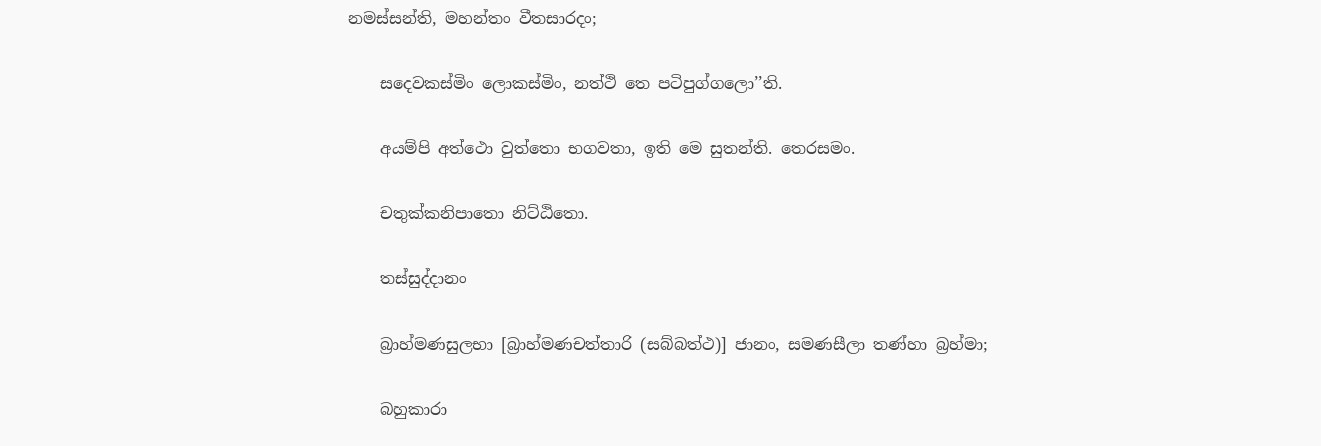නමස්‌සන්‌ති, මහන්‌තං වීතසාරදං;

    සදෙවකස්‌මිං ලොකස්‌මිං, නත්‌ථි තෙ පටිපුග්‌ගලො’’ති.

    අයම්‌පි අත්‌ථො වුත්‌තො භගවතා, ඉති මෙ සුතන්‌ති. තෙරසමං.

    චතුක්‌කනිපාතො නිට්‌ඨිතො.

    තස්‌සුද්‌දානං

    බ්‍රාහ්‌මණසුලභා [බ්‍රාහ්‌මණචත්‌තාරි (සබ්‌බත්‌ථ)] ජානං, සමණසීලා තණ්‌හා බ්‍රහ්‌මා;

    බහුකාරා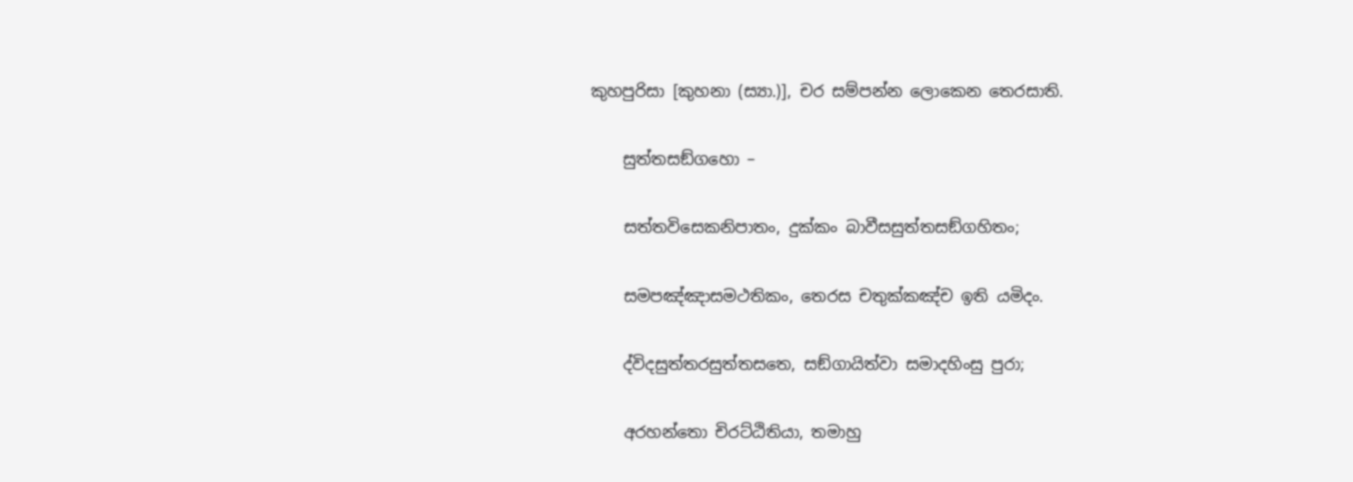කුහපුරිසා [කුහනා (ස්‍යා.)], චර සම්‌පන්‌න ලොකෙන තෙරසාති.

    සුත්‌තසඞ්‌ගහො –

    සත්‌තවිසෙකනිපාතං, දුක්‌කං බාවීසසුත්‌තසඞ්‌ගහිතං;

    සමපඤ්‌ඤාසමථතිකං, තෙරස චතුක්‌කඤ්‌ච ඉති යමිදං.

    ද්‌විදසුත්‌තරසුත්‌තසතෙ, සඞ්‌ගායිත්‌වා සමාදහිංසු පුරා;

    අරහන්‌තො චිරට්‌ඨිතියා, තමාහු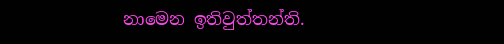නාමෙන ඉතිවුත්‌තන්‌ති.